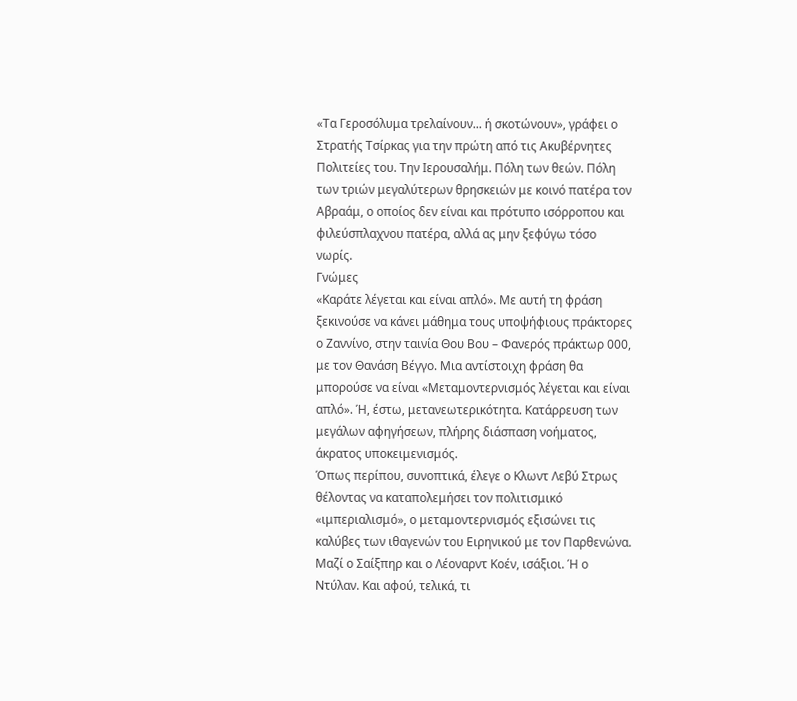«Τα Γεροσόλυμα τρελαίνουν... ή σκοτώνουν», γράφει ο Στρατής Τσίρκας για την πρώτη από τις Ακυβέρνητες Πολιτείες του. Την Ιερουσαλήμ. Πόλη των θεών. Πόλη των τριών μεγαλύτερων θρησκειών με κοινό πατέρα τον Αβραάμ, ο οποίος δεν είναι και πρότυπο ισόρροπου και φιλεύσπλαχνου πατέρα, αλλά ας μην ξεφύγω τόσο νωρίς.
Γνώμες
«Καράτε λέγεται και είναι απλό». Με αυτή τη φράση ξεκινούσε να κάνει μάθημα τους υποψήφιους πράκτορες ο Ζαννίνο, στην ταινία Θου Βου – Φανερός πράκτωρ 000, με τον Θανάση Βέγγο. Μια αντίστοιχη φράση θα μπορούσε να είναι «Μεταμοντερνισμός λέγεται και είναι απλό». Ή, έστω, μετανεωτερικότητα. Κατάρρευση των μεγάλων αφηγήσεων, πλήρης διάσπαση νοήματος, άκρατος υποκειμενισμός.
Όπως περίπου, συνοπτικά, έλεγε ο Κλωντ Λεβύ Στρως θέλοντας να καταπολεμήσει τον πολιτισμικό «ιμπεριαλισμό», ο μεταμοντερνισμός εξισώνει τις καλύβες των ιθαγενών του Ειρηνικού με τον Παρθενώνα. Μαζί ο Σαίξπηρ και ο Λέοναρντ Κοέν, ισάξιοι. Ή ο Ντύλαν. Και αφού, τελικά, τι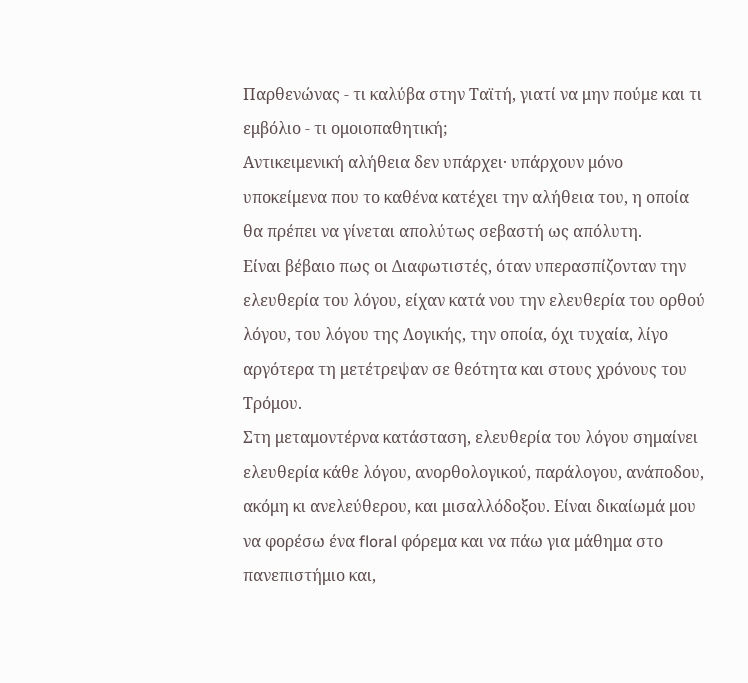Παρθενώνας - τι καλύβα στην Ταϊτή, γιατί να μην πούμε και τι εμβόλιο - τι ομοιοπαθητική;
Αντικειμενική αλήθεια δεν υπάρχει· υπάρχουν μόνο υποκείμενα που το καθένα κατέχει την αλήθεια του, η οποία θα πρέπει να γίνεται απολύτως σεβαστή ως απόλυτη.
Είναι βέβαιο πως οι Διαφωτιστές, όταν υπερασπίζονταν την ελευθερία του λόγου, είχαν κατά νου την ελευθερία του ορθού λόγου, του λόγου της Λογικής, την οποία, όχι τυχαία, λίγο αργότερα τη μετέτρεψαν σε θεότητα και στους χρόνους του Τρόμου.
Στη μεταμοντέρνα κατάσταση, ελευθερία του λόγου σημαίνει ελευθερία κάθε λόγου, ανορθολογικού, παράλογου, ανάποδου, ακόμη κι ανελεύθερου, και μισαλλόδοξου. Είναι δικαίωμά μου να φορέσω ένα floral φόρεμα και να πάω για μάθημα στο πανεπιστήμιο και,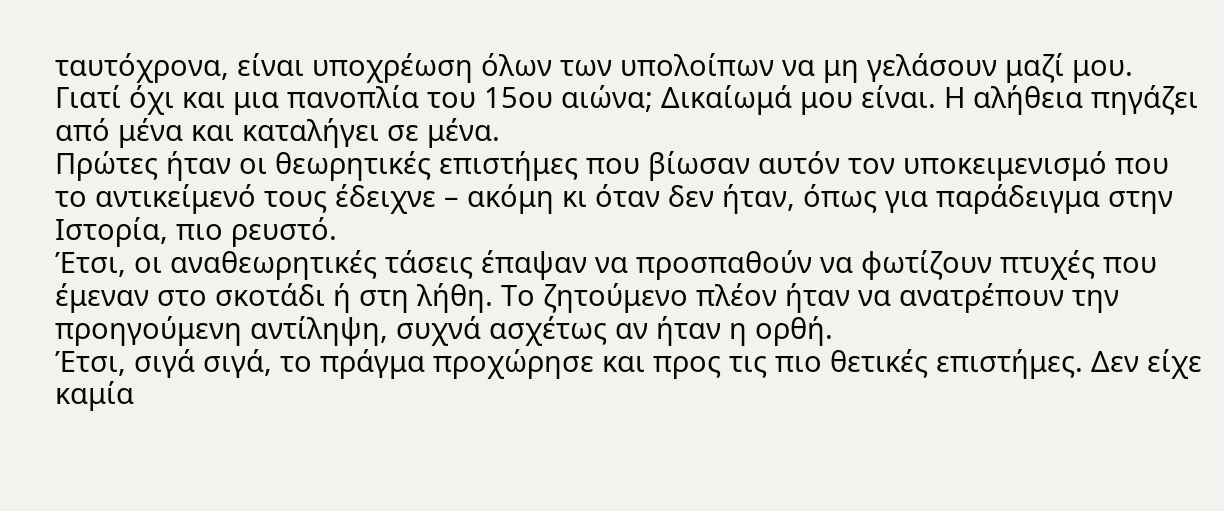ταυτόχρονα, είναι υποχρέωση όλων των υπολοίπων να μη γελάσουν μαζί μου. Γιατί όχι και μια πανοπλία του 15ου αιώνα; Δικαίωμά μου είναι. Η αλήθεια πηγάζει από μένα και καταλήγει σε μένα.
Πρώτες ήταν οι θεωρητικές επιστήμες που βίωσαν αυτόν τον υποκειμενισμό που το αντικείμενό τους έδειχνε – ακόμη κι όταν δεν ήταν, όπως για παράδειγμα στην Ιστορία, πιο ρευστό.
Έτσι, οι αναθεωρητικές τάσεις έπαψαν να προσπαθούν να φωτίζουν πτυχές που έμεναν στο σκοτάδι ή στη λήθη. Το ζητούμενο πλέον ήταν να ανατρέπουν την προηγούμενη αντίληψη, συχνά ασχέτως αν ήταν η ορθή.
Έτσι, σιγά σιγά, το πράγμα προχώρησε και προς τις πιο θετικές επιστήμες. Δεν είχε καμία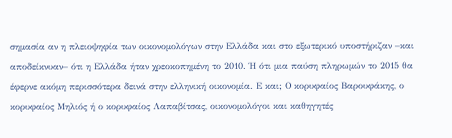σημασία αν η πλειοψηφία των οικονομολόγων στην Ελλάδα και στο εξωτερικό υποστήριζαν –και αποδείκνυαν– ότι η Ελλάδα ήταν χρεοκοπημένη το 2010. Ή ότι μια παύση πληρωμών το 2015 θα έφερνε ακόμη περισσότερα δεινά στην ελληνική οικονομία. Ε και; Ο κορυφαίος Βαρουφάκης, ο κορυφαίος Μηλιός ή ο κορυφαίος Λαπαβίτσας, οικονομολόγοι και καθηγητές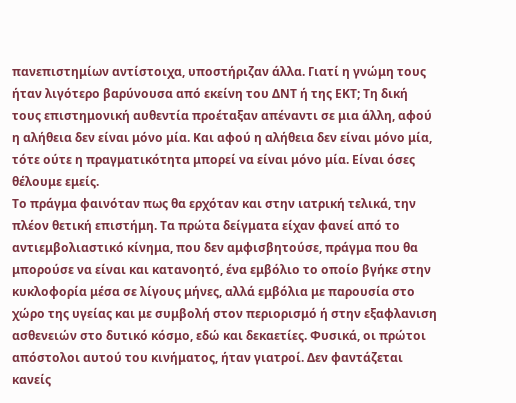πανεπιστημίων αντίστοιχα, υποστήριζαν άλλα. Γιατί η γνώμη τους ήταν λιγότερο βαρύνουσα από εκείνη του ΔΝΤ ή της ΕΚΤ; Τη δική τους επιστημονική αυθεντία προέταξαν απέναντι σε μια άλλη, αφού η αλήθεια δεν είναι μόνο μία. Και αφού η αλήθεια δεν είναι μόνο μία, τότε ούτε η πραγματικότητα μπορεί να είναι μόνο μία. Είναι όσες θέλουμε εμείς.
Το πράγμα φαινόταν πως θα ερχόταν και στην ιατρική τελικά, την πλέον θετική επιστήμη. Τα πρώτα δείγματα είχαν φανεί από το αντιεμβολιαστικό κίνημα, που δεν αμφισβητούσε, πράγμα που θα μπορούσε να είναι και κατανοητό, ένα εμβόλιο το οποίο βγήκε στην κυκλοφορία μέσα σε λίγους μήνες, αλλά εμβόλια με παρουσία στο χώρο της υγείας και με συμβολή στον περιορισμό ή στην εξαφλανιση ασθενειών στο δυτικό κόσμο, εδώ και δεκαετίες. Φυσικά, οι πρώτοι απόστολοι αυτού του κινήματος, ήταν γιατροί. Δεν φαντάζεται κανείς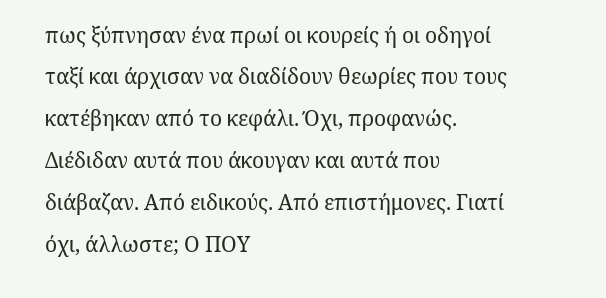πως ξύπνησαν ένα πρωί οι κουρείς ή οι οδηγοί ταξί και άρχισαν να διαδίδουν θεωρίες που τους κατέβηκαν από το κεφάλι. Όχι, προφανώς. Διέδιδαν αυτά που άκουγαν και αυτά που διάβαζαν. Από ειδικούς. Από επιστήμονες. Γιατί όχι, άλλωστε; Ο ΠΟΥ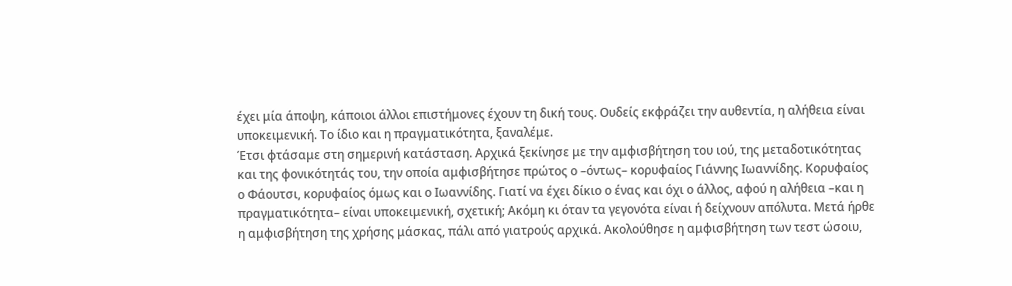έχει μία άποψη, κάποιοι άλλοι επιστήμονες έχουν τη δική τους. Ουδείς εκφράζει την αυθεντία, η αλήθεια είναι υποκειμενική. Το ίδιο και η πραγματικότητα, ξαναλέμε.
Έτσι φτάσαμε στη σημερινή κατάσταση. Αρχικά ξεκίνησε με την αμφισβήτηση του ιού, της μεταδοτικότητας και της φονικότητάς του, την οποία αμφισβήτησε πρώτος ο –όντως– κορυφαίος Γιάννης Ιωαννίδης. Κορυφαίος ο Φάουτσι, κορυφαίος όμως και ο Ιωαννίδης. Γιατί να έχει δίκιο ο ένας και όχι ο άλλος, αφού η αλήθεια –και η πραγματικότητα– είναι υποκειμενική, σχετική; Ακόμη κι όταν τα γεγονότα είναι ή δείχνουν απόλυτα. Μετά ήρθε η αμφισβήτηση της χρήσης μάσκας, πάλι από γιατρούς αρχικά. Ακολούθησε η αμφισβήτηση των τεστ ώσοιυ,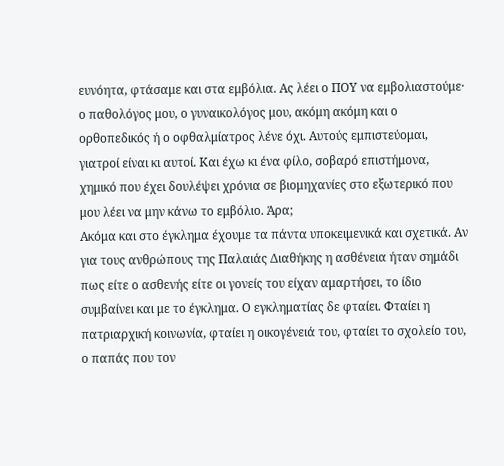ευνόητα, φτάσαμε και στα εμβόλια. Ας λέει ο ΠΟΥ να εμβολιαστούμε· ο παθολόγος μου, ο γυναικολόγος μου, ακόμη ακόμη και ο ορθοπεδικός ή ο οφθαλμίατρος λένε όχι. Αυτούς εμπιστεύομαι, γιατροί είναι κι αυτοί. Και έχω κι ένα φίλο, σοβαρό επιστήμονα, χημικό που έχει δουλέψει χρόνια σε βιομηχανίες στο εξωτερικό που μου λέει να μην κάνω το εμβόλιο. Άρα;
Ακόμα και στο έγκλημα έχουμε τα πάντα υποκειμενικά και σχετικά. Αν για τους ανθρώπους της Παλαιάς Διαθήκης η ασθένεια ήταν σημάδι πως είτε ο ασθενής είτε οι γονείς του είχαν αμαρτήσει, το ίδιο συμβαίνει και με το έγκλημα. Ο εγκληματίας δε φταίει. Φταίει η πατριαρχική κοινωνία, φταίει η οικογένειά του, φταίει το σχολείο του, ο παπάς που τον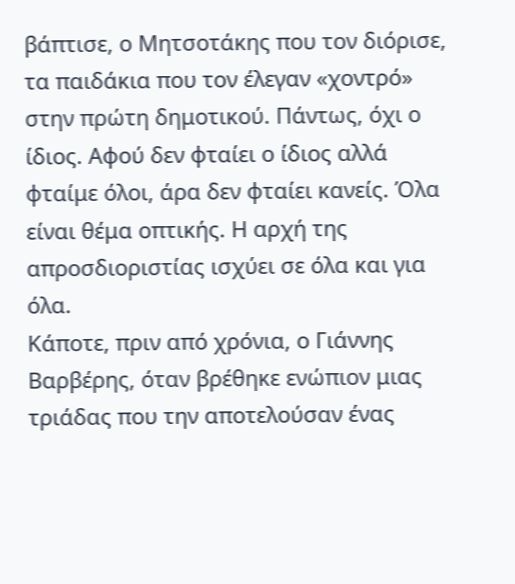βάπτισε, ο Μητσοτάκης που τον διόρισε, τα παιδάκια που τον έλεγαν «χοντρό» στην πρώτη δημοτικού. Πάντως, όχι ο ίδιος. Αφού δεν φταίει ο ίδιος αλλά φταίμε όλοι, άρα δεν φταίει κανείς. Όλα είναι θέμα οπτικής. Η αρχή της απροσδιοριστίας ισχύει σε όλα και για όλα.
Κάποτε, πριν από χρόνια, ο Γιάννης Βαρβέρης, όταν βρέθηκε ενώπιον μιας τριάδας που την αποτελούσαν ένας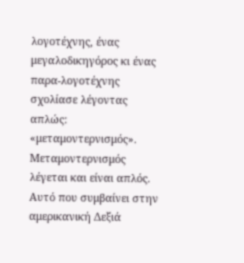λογοτέχνης, ένας μεγαλοδικηγόρος κι ένας παρα-λογοτέχνης σχολίασε λέγοντας απλώς: «μεταμοντερνισμός».
Μεταμοντερνισμός λέγεται και είναι απλός.
Αυτό που συμβαίνει στην αμερικανική Δεξιά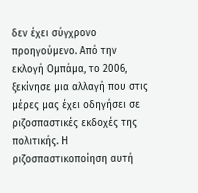δεν έχει σύγχρονο προηγούμενο. Από την εκλογή Ομπάμα, το 2006, ξεκίνησε μια αλλαγή που στις μέρες μας έχει οδηγήσει σε ριζοσπαστικές εκδοχές της πολιτικής. Η ριζοσπαστικοποίηση αυτή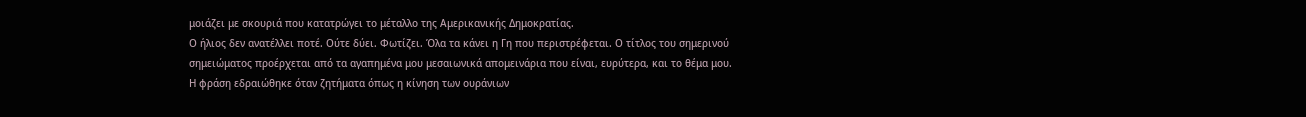μοιάζει με σκουριά που κατατρώγει το μέταλλο της Αμερικανικής Δημοκρατίας.
Ο ήλιος δεν ανατέλλει ποτέ. Ούτε δύει. Φωτίζει. Όλα τα κάνει η Γη που περιστρέφεται. Ο τίτλος του σημερινού σημειώματος προέρχεται από τα αγαπημένα μου μεσαιωνικά απομεινάρια που είναι, ευρύτερα, και το θέμα μου.
Η φράση εδραιώθηκε όταν ζητήματα όπως η κίνηση των ουράνιων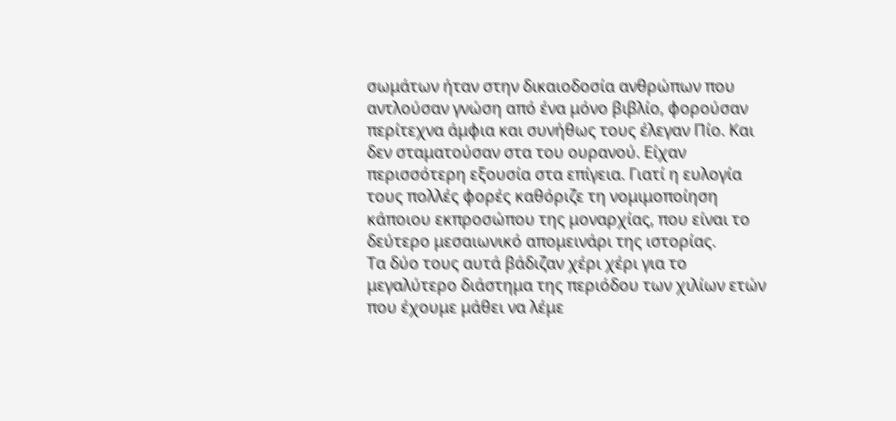σωμάτων ήταν στην δικαιοδοσία ανθρώπων που αντλούσαν γνώση από ένα μόνο βιβλίο, φορούσαν περίτεχνα άμφια και συνήθως τους έλεγαν Πίο. Και δεν σταματούσαν στα του ουρανού. Είχαν περισσότερη εξουσία στα επίγεια. Γιατί η ευλογία τους πολλές φορές καθόριζε τη νομιμοποίηση κάποιου εκπροσώπου της μοναρχίας, που είναι το δεύτερο μεσαιωνικό απομεινάρι της ιστορίας.
Τα δύο τους αυτά βάδιζαν χέρι χέρι για το μεγαλύτερο διάστημα της περιόδου των χιλίων ετών που έχουμε μάθει να λέμε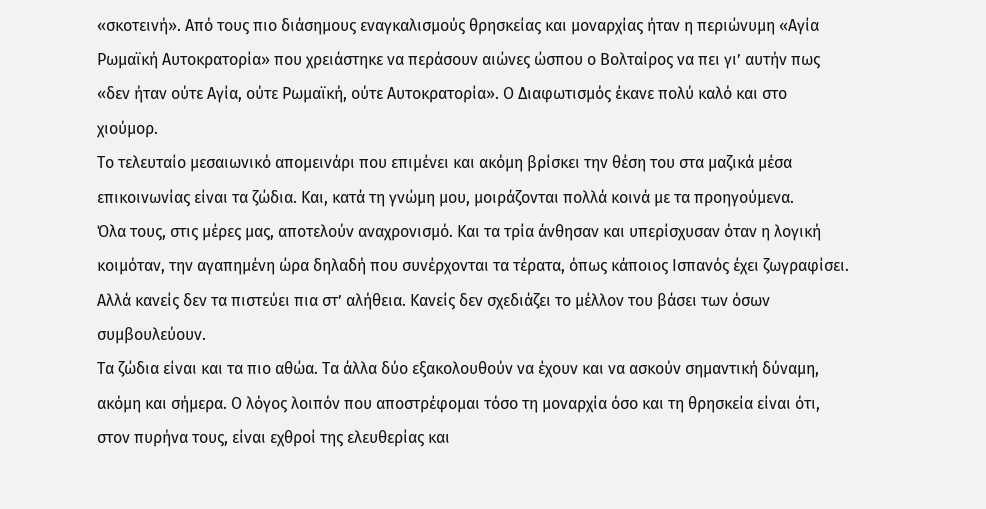«σκοτεινή». Από τους πιο διάσημους εναγκαλισμούς θρησκείας και μοναρχίας ήταν η περιώνυμη «Αγία Ρωμαϊκή Αυτοκρατορία» που χρειάστηκε να περάσουν αιώνες ώσπου ο Βολταίρος να πει γι’ αυτήν πως «δεν ήταν ούτε Αγία, ούτε Ρωμαϊκή, ούτε Αυτοκρατορία». Ο Διαφωτισμός έκανε πολύ καλό και στο χιούμορ.
Το τελευταίο μεσαιωνικό απομεινάρι που επιμένει και ακόμη βρίσκει την θέση του στα μαζικά μέσα επικοινωνίας είναι τα ζώδια. Και, κατά τη γνώμη μου, μοιράζονται πολλά κοινά με τα προηγούμενα.
Όλα τους, στις μέρες μας, αποτελούν αναχρονισμό. Και τα τρία άνθησαν και υπερίσχυσαν όταν η λογική κοιμόταν, την αγαπημένη ώρα δηλαδή που συνέρχονται τα τέρατα, όπως κάποιος Ισπανός έχει ζωγραφίσει. Αλλά κανείς δεν τα πιστεύει πια στ’ αλήθεια. Κανείς δεν σχεδιάζει το μέλλον του βάσει των όσων συμβουλεύουν.
Τα ζώδια είναι και τα πιο αθώα. Τα άλλα δύο εξακολουθούν να έχουν και να ασκούν σημαντική δύναμη, ακόμη και σήμερα. Ο λόγος λοιπόν που αποστρέφομαι τόσο τη μοναρχία όσο και τη θρησκεία είναι ότι, στον πυρήνα τους, είναι εχθροί της ελευθερίας και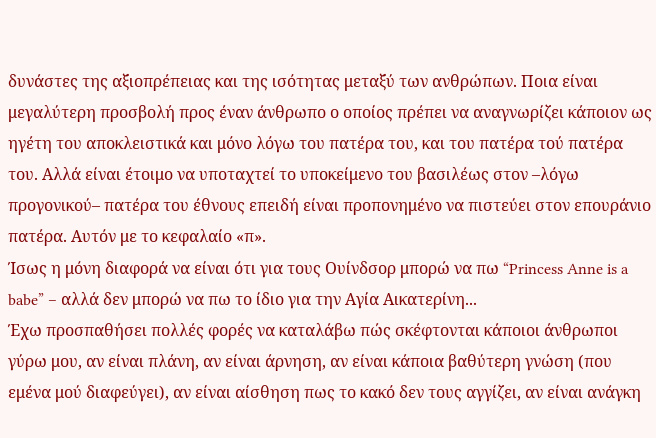δυνάστες της αξιοπρέπειας και της ισότητας μεταξύ των ανθρώπων. Ποια είναι μεγαλύτερη προσβολή προς έναν άνθρωπο ο οποίος πρέπει να αναγνωρίζει κάποιον ως ηγέτη του αποκλειστικά και μόνο λόγω του πατέρα του, και του πατέρα τού πατέρα του. Αλλά είναι έτοιμο να υποταχτεί το υποκείμενο του βασιλέως στον –λόγω προγονικού– πατέρα του έθνους επειδή είναι προπονημένο να πιστεύει στον επουράνιο πατέρα. Αυτόν με το κεφαλαίο «π».
Ίσως η μόνη διαφορά να είναι ότι για τους Ουίνδσορ μπορώ να πω “Princess Anne is a babe” – αλλά δεν μπορώ να πω το ίδιο για την Αγία Αικατερίνη...
Έχω προσπαθήσει πολλές φορές να καταλάβω πώς σκέφτονται κάποιοι άνθρωποι γύρω μου, αν είναι πλάνη, αν είναι άρνηση, αν είναι κάποια βαθύτερη γνώση (που εμένα μού διαφεύγει), αν είναι αίσθηση πως το κακό δεν τους αγγίζει, αν είναι ανάγκη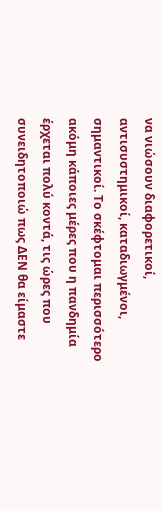να νιώσουν διαφορετικοί, αντισυστημικοί, καταδιωγμένοι, σημαντικοί. Το σκέφτομαι περισσότερο ακόμη κάποιες μέρες που η πανδημία έρχεται πολύ κοντά, τις ώρες που συνειδητοποιώ πως ΔΕΝ θα είμαστε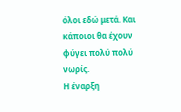όλοι εδώ μετά. Και κάποιοι θα έχουν φύγει πολύ πολύ νωρίς.
Η έναρξη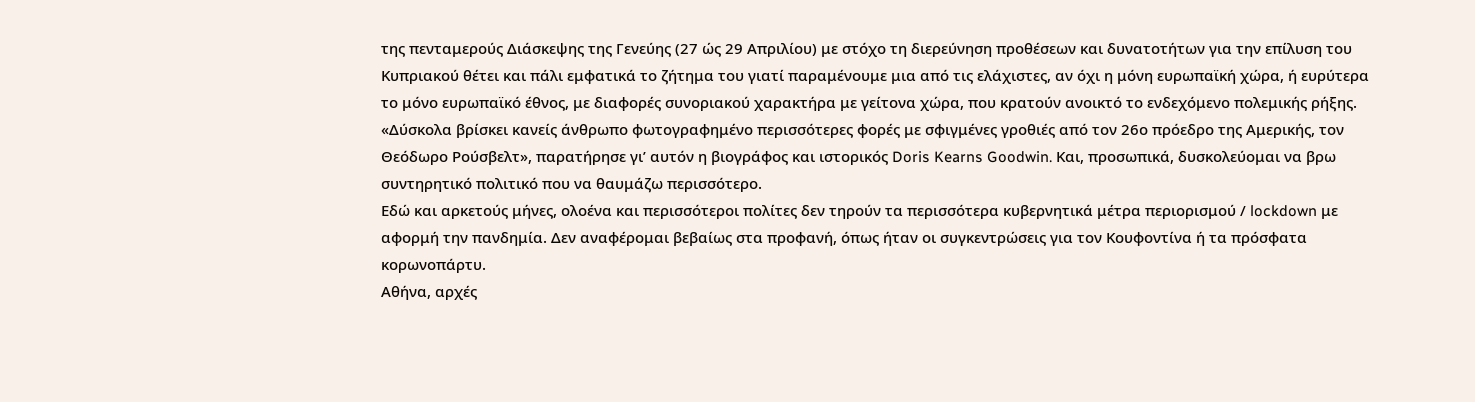της πενταμερούς Διάσκεψης της Γενεύης (27 ώς 29 Απριλίου) με στόχο τη διερεύνηση προθέσεων και δυνατοτήτων για την επίλυση του Κυπριακού θέτει και πάλι εμφατικά το ζήτημα του γιατί παραμένουμε μια από τις ελάχιστες, αν όχι η μόνη ευρωπαϊκή χώρα, ή ευρύτερα το μόνο ευρωπαϊκό έθνος, με διαφορές συνοριακού χαρακτήρα με γείτονα χώρα, που κρατούν ανοικτό το ενδεχόμενο πολεμικής ρήξης.
«Δύσκολα βρίσκει κανείς άνθρωπο φωτογραφημένο περισσότερες φορές με σφιγμένες γροθιές από τον 26ο πρόεδρο της Αμερικής, τον Θεόδωρο Ρούσβελτ», παρατήρησε γι’ αυτόν η βιογράφος και ιστορικός Doris Kearns Goodwin. Και, προσωπικά, δυσκολεύομαι να βρω συντηρητικό πολιτικό που να θαυμάζω περισσότερο.
Εδώ και αρκετούς μήνες, ολοένα και περισσότεροι πολίτες δεν τηρούν τα περισσότερα κυβερνητικά μέτρα περιορισμού / lockdown με αφορμή την πανδημία. Δεν αναφέρομαι βεβαίως στα προφανή, όπως ήταν οι συγκεντρώσεις για τον Κουφοντίνα ή τα πρόσφατα κορωνοπάρτυ.
Αθήνα, αρχές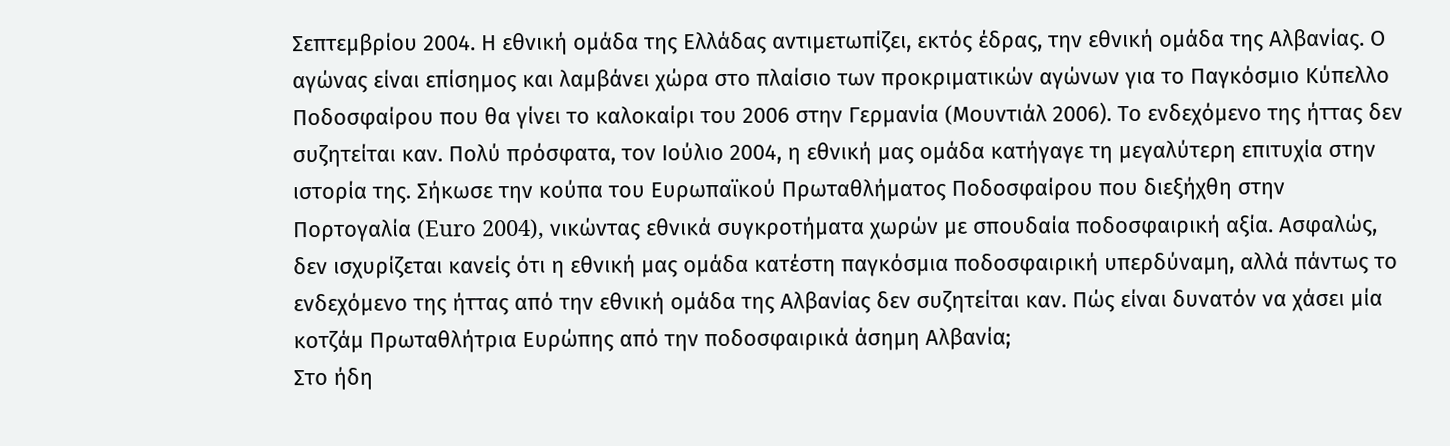Σεπτεμβρίου 2004. Η εθνική ομάδα της Ελλάδας αντιμετωπίζει, εκτός έδρας, την εθνική ομάδα της Αλβανίας. Ο αγώνας είναι επίσημος και λαμβάνει χώρα στο πλαίσιο των προκριματικών αγώνων για το Παγκόσμιο Κύπελλο Ποδοσφαίρου που θα γίνει το καλοκαίρι του 2006 στην Γερμανία (Mουντιάλ 2006). Το ενδεχόμενο της ήττας δεν συζητείται καν. Πολύ πρόσφατα, τον Ιούλιο 2004, η εθνική μας ομάδα κατήγαγε τη μεγαλύτερη επιτυχία στην ιστορία της. Σήκωσε την κούπα του Ευρωπαϊκού Πρωταθλήματος Ποδοσφαίρου που διεξήχθη στην Πορτογαλία (Euro 2004), νικώντας εθνικά συγκροτήματα χωρών με σπουδαία ποδοσφαιρική αξία. Ασφαλώς, δεν ισχυρίζεται κανείς ότι η εθνική μας ομάδα κατέστη παγκόσμια ποδοσφαιρική υπερδύναμη, αλλά πάντως το ενδεχόμενο της ήττας από την εθνική ομάδα της Αλβανίας δεν συζητείται καν. Πώς είναι δυνατόν να χάσει μία κοτζάμ Πρωταθλήτρια Ευρώπης από την ποδοσφαιρικά άσημη Αλβανία;
Στο ήδη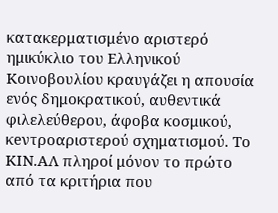κατακερματισμένο αριστερό ημικύκλιο του Ελληνικού Kοινοβουλίου κραυγάζει η απουσία ενός δημοκρατικού, αυθεντικά φιλελεύθερου, άφοβα κοσμικού, κeντροαριστερού σχηματισμού. Το ΚΙΝ.ΑΛ πληροί μόνον το πρώτο από τα κριτήρια που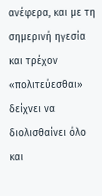ανέφερα, και με τη σημερινή ηγεσία και τρέχον «πολιτεύεσθαι» δείχνει να διολισθαίνει όλο και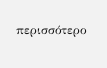περισσότερο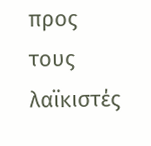προς τους λαϊκιστές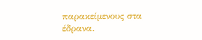παρακείμενους στα έδρανα.